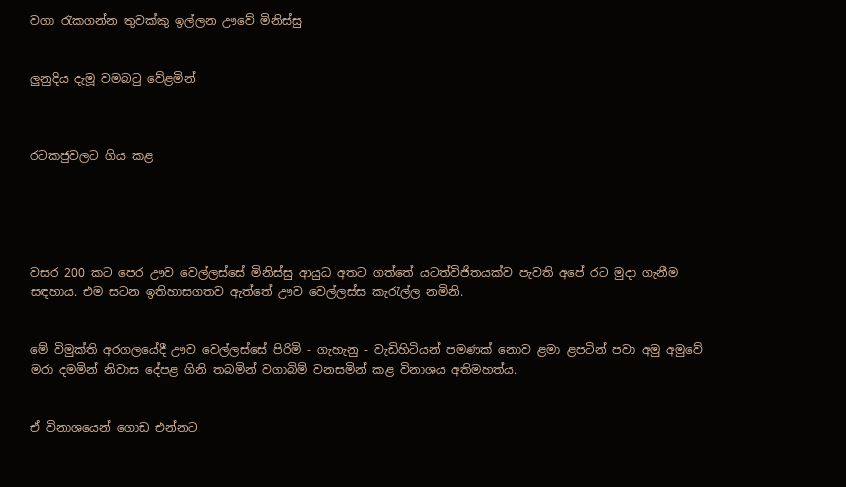වගා රැකගන්න තුවක්කු ඉල්ලන ඌවේ මිනිස්සු


ලුනුදිය දැමූ වමබටු වේළමින්



රටකජුවලට ගිය කළ





වසර 200 කට පෙර ඌව වෙල්ලස්සේ මිනිස්සු ආයුධ අතට ගත්තේ යටත්විජිතයක්ව පැවති අපේ රට මුද‌ා ගැනීම සඳහාය. එම සටන ඉතිහාසගතව ඇත්තේ ඌව වෙල්ලස්ස කැරැල්ල නමිනි.


මේ විමුක්ති අරගලයේදී ඌව වෙල්ලස්සේ පිරිමි - ගැහැනු - වැඩිහිටියන් පමණක් නොව ළමා ළපටින් පවා අමු අමුවේ මරා දමමින් නිවාස දේපළ ගිනි තබමින් වගාබිම් වනසමින් කළ විනාශය අතිමහත්ය.


ඒ විනාශයෙන් ගොඩ එන්නට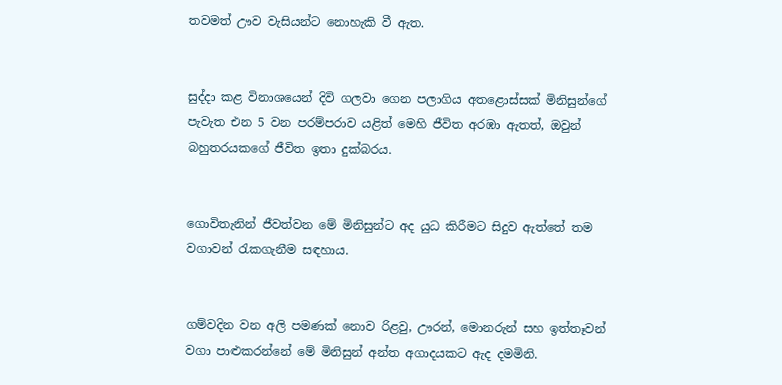තවමත් ඌව වැසියන්ට නොහැකි වී ඇත.


සුද්ද‌ා කළ විනාශයෙන් දිවි ගලවා ගෙන පලාගිය අතළොස්සක් මිනිසුන්ගේ පැවැත එන 5 වන පරම්පරාව යළිත් මෙහි ජීවිත අරඹා ඇතත්, ඔවුන් බහුතරයකගේ ජීවිත ඉතා දුක්බරය.


ගොවිතැනින් ජීවත්වන මේ මිනිසුන්ට අද යුධ කිරීමට සිදුව ඇත්තේ තම වගාවන් රැකගැනීම සඳහාය.


ගම්වදින වන අලි පමණක් නොව රිළවු, ඌරන්, මොනරුන් සහ ඉත්තෑවන් වගා පාළුකරන්නේ මේ මිනිසුන් අන්ත අගාදයකට ඇද දමමිනි.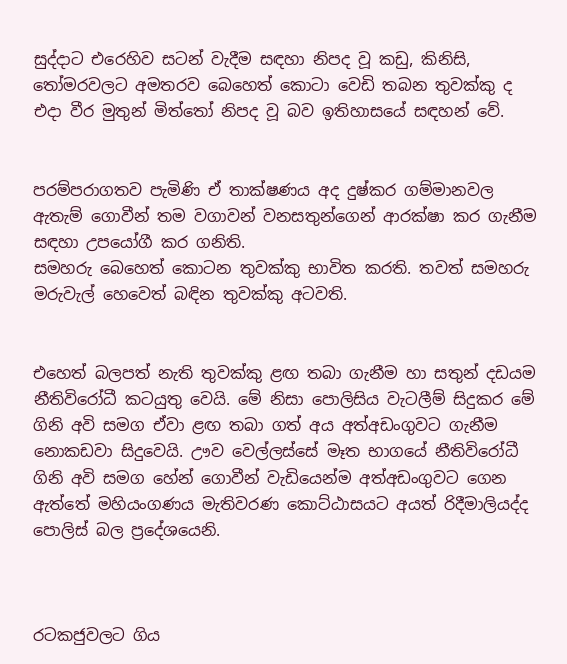සුද්ද‌ාට එරෙහිව සටන් වැදීම සඳහා නිපද වූ කඩු, කිනිසි, තෝමරවලට අමතරව බෙහෙත් කොටා වෙඩි තබන තුවක්කු ද එද‌ා වීර මුතුන් මිත්තෝ නිපද වූ බව ඉතිහාසයේ සඳහන් වේ.


පරම්පරාගතව පැමිණි ඒ තාක්ෂණය අද දුෂ්කර ගම්මානවල ඇතැම් ගොවීන් තම වගාවන් වනසතුන්ගෙන් ආරක්ෂා කර ගැනීම සඳහා උපයෝගී කර ගනිති.
සමහරු බෙහෙත් කොටන තුවක්කු භාවිත කරති. තවත් සමහරු මරුවැල් හෙවෙත් බඳින තුවක්කු අටවති.


එහෙත් බලපත් නැති තුවක්කු ළඟ තබා ගැනීම හා සතුන් දඩයම නීතිවිරෝධී කටයුතු වෙයි. මේ නිසා පොලිසිය වැටලීම් සිදුකර මේ ගිනි අවි සමග ඒවා ළඟ තබා ගත් අය අත්අඩංගුවට ගැනීම නොකඩවා සිදුවෙයි. ඌව වෙල්ලස්සේ මෑත භාගයේ නීතිවිරෝධී ගිනි අවි සමග හේන් ගොවීන් වැඩියෙන්ම අත්අඩංගුවට ගෙන ඇත්තේ මහියංගණය මැතිවරණ කොට්ඨාසයට අයත් රිදීමාලියද්ද පොලිස් බල ප්‍රදේශයෙනි.



රටකජුවලට ගිය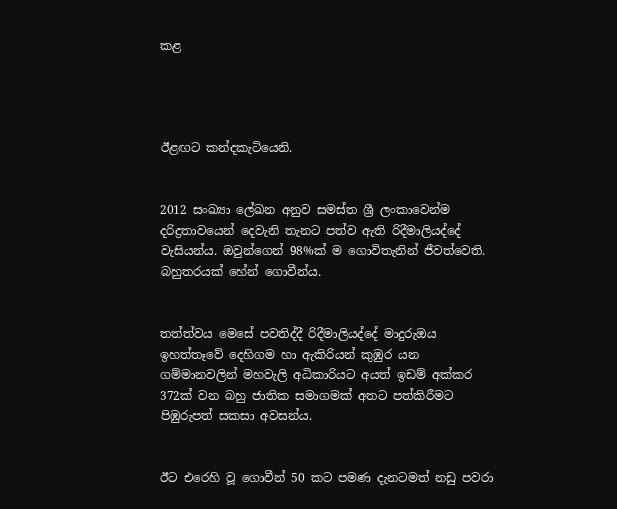කළ




ඊළඟට කන්දකැටියෙනි.


2012 සංඛ්‍යා ලේඛන අනුව සමස්ත ශ්‍රී ලංකාවෙන්ම දරිද්‍රතාවයෙන් දෙවැනි තැනට පත්ව ඇති රිදීමාලියද්දේ වැසියන්ය. ඔවුන්ගෙන් 98%ක් ම ගොවිතැනින් ජීවත්වෙති. බහුතරයක් හේන් ගොවීන්ය.


තත්ත්වය මෙසේ පවතිද්දී රිදීමාලියද්දේ මාදුරුඔය ඉහත්තෑවේ දෙහිගම හා ඇකිරියන් කුඹුර යන ගම්මානවලින් මහවැලි අධිකාරියට අයත් ඉඩම් අක්කර 372ක් වන බහු ජාතික සමාගමක් අතට පත්කිරීමට පිඹුරුපත් සකසා අවසන්ය.


ඊට එරෙහි වූ ගොවීන් 50 කට පමණ දැනටමත් නඩු පවරා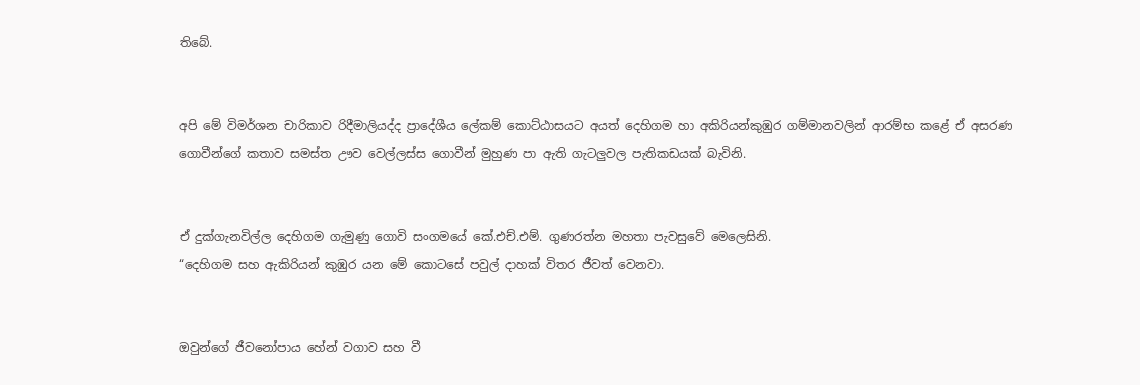තිබේ.


අපි මේ විමර්ශන චාරිකාව රිදීමාලියද්ද ප්‍රාදේශීය ලේකම් කොට්ඨාසයට අයත් දෙහිගම හා අකිරියන්කුඹුර ගම්මානවලින් ආරම්භ කළේ ඒ අසරණ ගොවීන්ගේ කතාව සමස්ත ඌව වෙල්ලස්ස ගොවීන් මුහුණ පා ඇති ගැටලුවල පැතිකඩයක් බැවිනි.


ඒ දුක්ගැනවිල්ල දෙහිගම ගැමුණු ගොවි සංගමයේ කේ.එච්.එම්. ගුණරත්න මහතා පැවසුවේ මෙලෙසිනි.
“දෙහිගම සහ ඇකිරියන් කුඹුර යන මේ කොටසේ පවුල් ද‌ාහක් විතර ජීවත් වෙනවා.


ඔවුන්ගේ ජීවනෝපාය හේන් වගාව සහ වී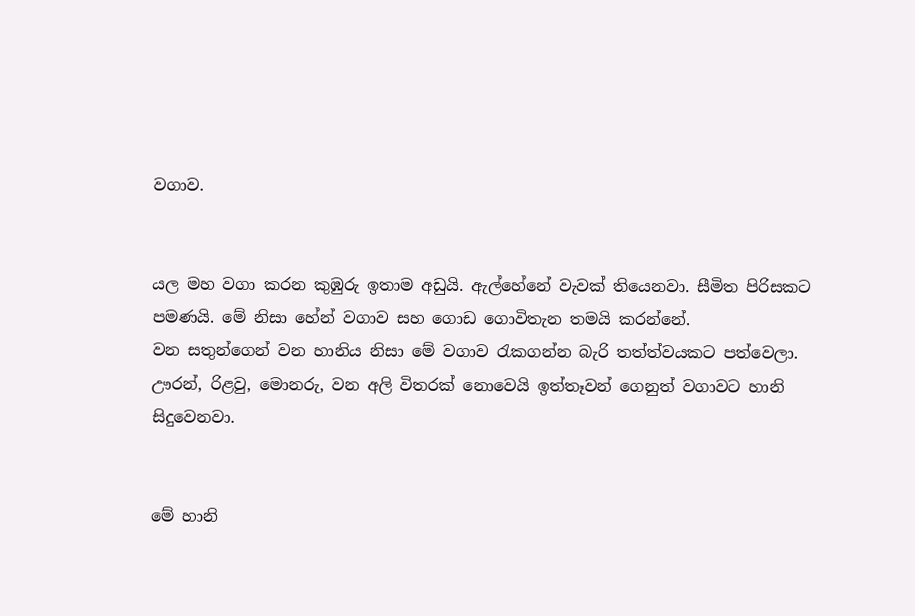වගාව.


යල මහ වගා කරන කුඹුරු ඉතාම අඩුයි. ඇල්හේනේ වැවක් තියෙනවා. සීමිත පිරිසකට පමණයි. මේ නිසා හේන් වගාව සහ ගොඩ ගොවිතැන තමයි කරන්නේ.
වන සතුන්ගෙන් වන හානිය නිසා මේ වගාව රැකගන්න බැරි තත්ත්වයකට පත්වෙලා.
ඌරන්, රිළවු, මොනරු, වන අලි විතරක් නොවෙයි ඉත්තෑවන් ගෙනුත් වගාවට හානි සිදුවෙනවා.


මේ හානි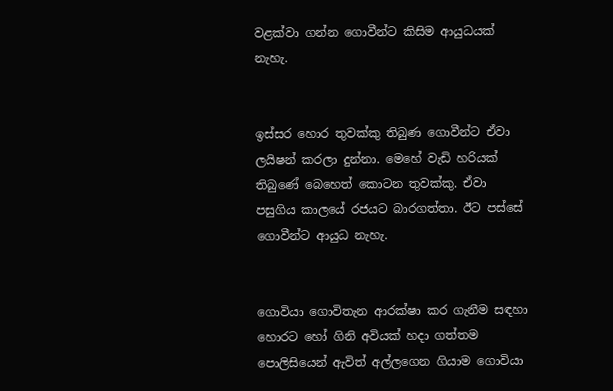වළක්වා ගන්න ගොවීන්ට කිසිම ආයුධයක් නැහැ.


ඉස්සර හොර තුවක්කු තිබුණ ගොවීන්ට ඒවා ලයිෂන් කරලා දුන්නා. මෙහේ වැඩි හරියක් තිබුණේ බෙහෙත් කොටන තුවක්කු. ඒවා පසුගිය කාලයේ රජයට බාරගත්තා. ඊට පස්සේ ගොවීන්ට ආයුධ නැහැ.


ගොවියා ගොවිතැන ආරක්ෂා කර ගැනීම සඳහා හොරට හෝ ගිනි අවියක් හද‌ා ගත්තම පොලිසියෙන් ඇවිත් අල්ලගෙන ගියාම ගොවියා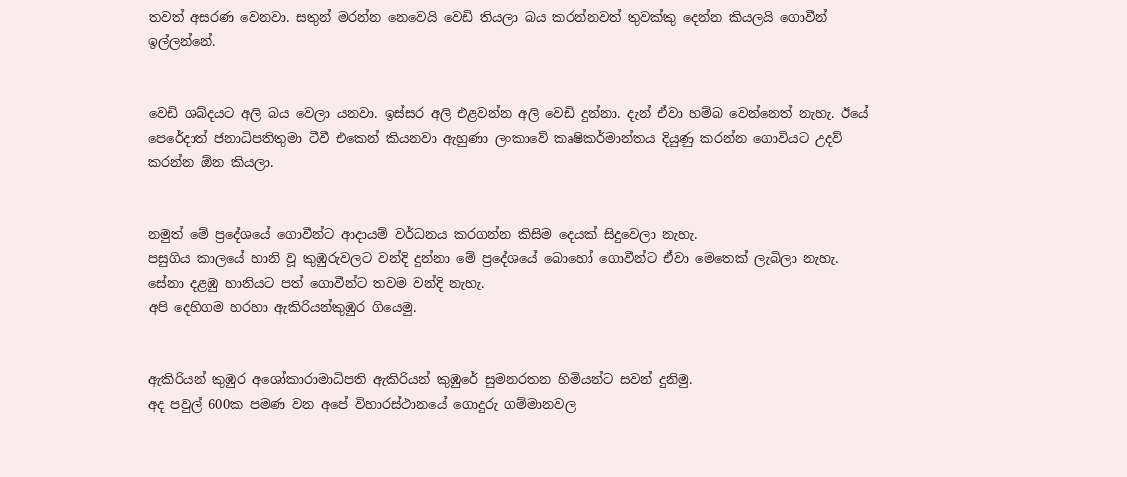තවත් අසරණ වෙනවා. සතුන් මරන්න නෙවෙයි වෙඩි තියලා බය කරන්නවත් තුවක්කු දෙන්න කියලයි ගොවීන් ඉල්ලන්නේ.


වෙඩි ශබ්දයට අලි බය වෙලා යනවා. ඉස්සර අලි එළවන්න අලි වෙඩි දුන්නා. දැන් ඒවා හම්බ වෙන්නෙත් නැහැ. ඊයේ පෙරේද‌ාත් ජනාධිපතිතුමා ටීවී එකෙන් කියනවා ඇහුණා ලංකාවේ කෘෂිකර්මාන්තය දියුණු කරන්න ගොවියට උදව් කරන්න ඕන කියලා.


නමුත් මේ ප්‍රදේශයේ ගොවීන්ට ආද‌ායම් වර්ධනය කරගන්න කිසිම දෙයක් සිදුවෙලා නැහැ.
පසුගිය කාලයේ හානි වූ කුඹුරුවලට වන්දි දුන්නා මේ ප්‍රදේශයේ බොහෝ ගොවීන්ට ඒවා මෙතෙක් ලැබිලා නැහැ. සේනා දළඹු හානියට පත් ගොවීන්ට තවම වන්දි නැහැ.
අපි දෙහිගම හරහා ඇකිරියන්කුඹුර ගියෙමු.


ඇකිරියන් කුඹුර අශෝකාරාමාධිපති ඇකිරියන් කුඹුරේ සුමනරතන හිමියන්ට සවන් දුනිමු.
අද පවුල් 600ක පමණ වන අපේ විහාරස්ථානයේ ගොදුරු ගම්මානවල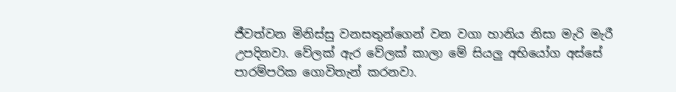ජීවත්වන මිනිස්සු වනසතුන්ගෙන් වන වගා හානිය නිසා මැරි මැරී උපදිනවා. වේලක් ඇර වේලක් කාලා මේ සියලු අභියෝග අස්සේ පාරම්පරික ගොවිතැන් කරනවා.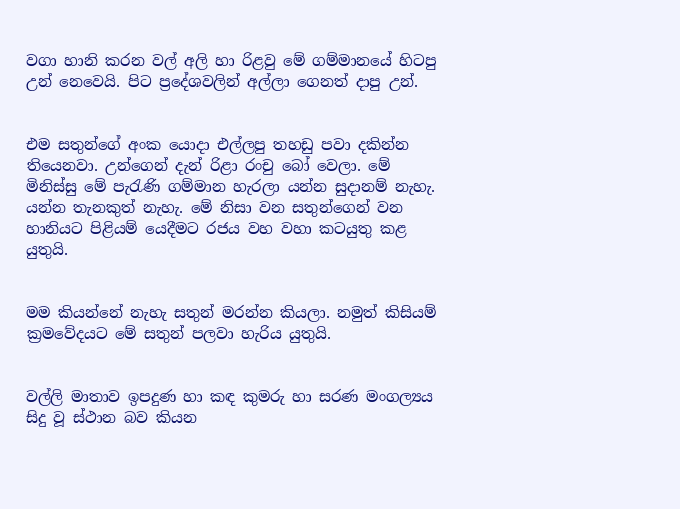වගා හානි කරන වල් අලි හා රිළවු මේ ගම්මානයේ හිටපු උන් නෙවෙයි. පිට ප්‍රදේශවලින් අල්ලා ගෙනත් ද‌ාපු උන්.


එම සතුන්ගේ අංක යොද‌ා එල්ලපු තහඩු පවා දකින්න තියෙනවා. උන්ගෙන් දැන් රිළා රංචු බෝ වෙලා. මේ මිනිස්සු මේ පැරැණි ගම්මාන හැරලා යන්න සුද‌ානම් නැහැ. යන්න තැනකුත් නැහැ. මේ නිසා වන සතුන්ගෙන් වන හානියට පිළියම් යෙදීමට රජය වහ වහා කටයුතු කළ යුතුයි.


මම කියන්නේ නැහැ සතුන් මරන්න කියලා. නමුත් කිසියම් ක්‍රමවේදයට මේ සතුන් පලවා හැරිය යුතුයි.


වල්ලි මාතාව ඉපදුණ හා කඳ කුමරු හා සරණ මංගල්‍යය සිදු වූ ස්ථාන බව කියන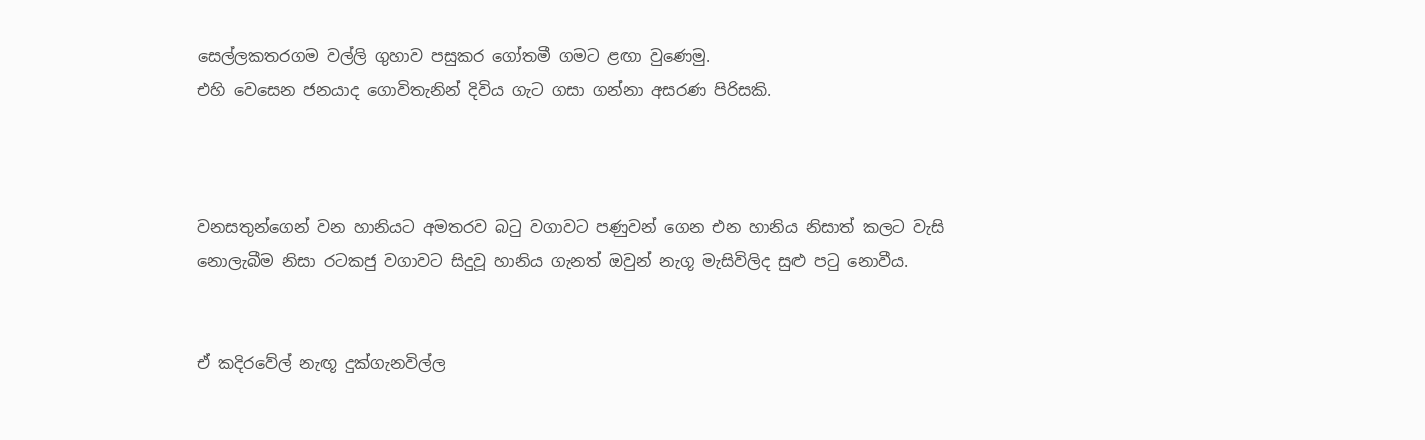සෙල්ලකතරගම වල්ලි ගුහාව පසුකර ගෝතමී ගමට ළඟා වුණෙමු.
එහි වෙසෙන ජනයාද ගොවිතැනින් දිවිය ගැට ගසා ගන්නා අසරණ පිරිසකි.



වනසතුන්ගෙන් වන හානියට අමතරව බටු වගාවට පණුවන් ගෙන එන හානිය නිසාත් කලට වැසි නොලැබීම නිසා රටකජු වගාවට සිදුවූ හානිය ගැනත් ඔවුන් නැගූ මැසිවිලිද සුළු පටු නොවීය.


ඒ කදිරවේල් නැඟූ දුක්ගැනවිල්ල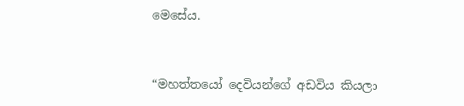මෙසේය.


“මහත්තයෝ දෙවියන්ගේ අඩවිය කියලා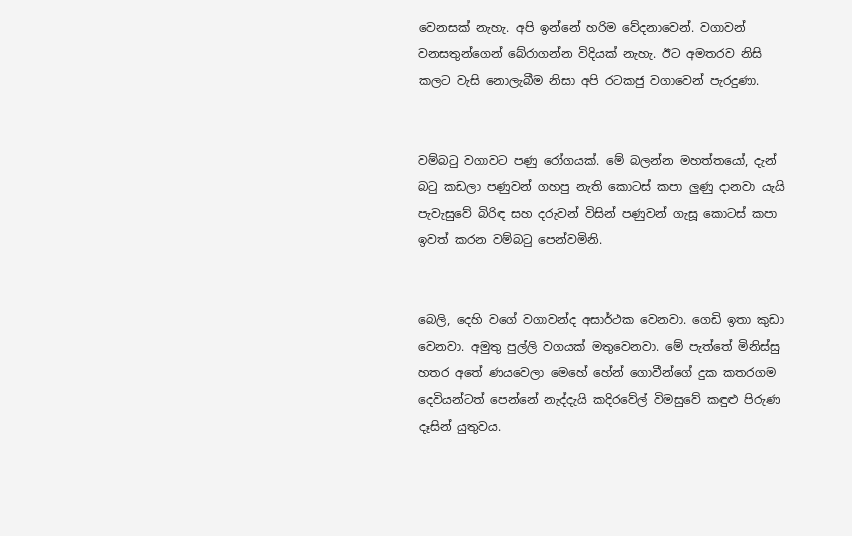වෙනසක් නැහැ. අපි ඉන්නේ හරිම වේදනාවෙන්. වගාවන් වනසතුන්ගෙන් බේරාගන්න විදියක් නැහැ. ඊට අමතරව නිසි කලට වැසි නොලැබීම නිසා අපි රටකජු වගාවෙන් පැරදුණා.


වම්බටු වගාවට පණු රෝගයක්. මේ බලන්න මහත්තයෝ, දැන් බටු කඩලා පණුවන් ගහපු නැති කොටස් කපා ලුණු ද‌ානවා යැයි පැවැසුවේ බිරිඳ සහ දරුවන් විසින් පණුවන් ගැසූ කොටස් කපා ඉවත් කරන වම්බටු පෙන්වමිනි.


බෙලි, දෙහි වගේ වගාවන්ද අසාර්ථක වෙනවා. ගෙඩි ඉතා කුඩා වෙනවා. අමුතු පුල්ලි වගයක් මතුවෙනවා. මේ පැත්තේ මිනිස්සු හතර අතේ ණයවෙලා මෙහේ හේන් ගොවීන්ගේ දුක කතරගම දෙවියන්ටත් පෙන්නේ නැද්දැයි කදිරවේල් විමසුවේ කඳුළු පිරුණ දෑසින් යුතුවය.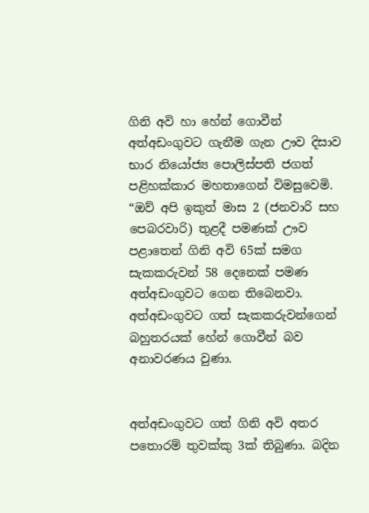ගිනි අවි හා හේන් ගොවීන් අත්අඩංගුවට ගැනීම ගැන ඌව දිසාව භාර නියෝජ්‍ය පොලිස්පති ජගත් පළිහක්කාර මහතාගෙන් විමසුවෙමි.
“ඔව් අපි ඉකුත් මාස 2 (ජනවාරි සහ පෙබරවාරි) තුළදී පමණක් ඌව පළාතෙන් ගිනි අවි 65ක් සමග සැකකරුවන් 58 දෙනෙක් පමණ අත්අඩංගුවට ගෙන තිබෙනවා. අත්අඩංගුවට ගත් සැකකරුවන්ගෙන් බහුතරයක් හේන් ගොවීන් බව අනාවරණය වුණා.


අත්අඩංගුවට ගත් ගිනි අවි අතර පතොරම් තුවක්කු 3ක් තිබුණා. බදින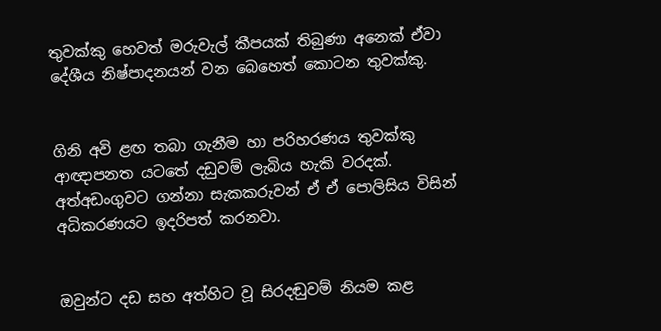තුවක්කු හෙවත් මරුවැල් කීපයක් තිබුණා අනෙක් ඒවා දේශීය නිෂ්පාදනයන් වන බෙහෙත් කොටන තුවක්කු.


ගිනි අවි ළඟ තබා ගැනීම හා පරිහරණය තුවක්කු ආඥ‌ාපනත යටතේ දඩුවම් ලැබිය හැකි වරදක්.
අත්අඩංගුවට ගන්නා සැකකරුවන් ඒ ඒ පොලිසිය විසින් අධිකරණයට ඉදරිපත් කරනවා.


ඔවුන්ට දඩ සහ අත්හිට වූ සිරදඬුවම් නියම කළ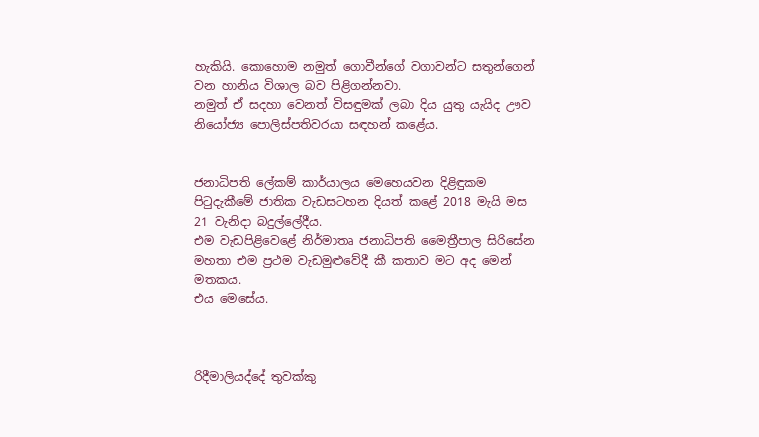හැකියි. කොහොම නමුත් ගොවීන්ගේ වගාවන්ට සතුන්ගෙන් වන හානිය විශාල බව පිළිගන්නවා.
නමුත් ඒ සදහා වෙනත් විසඳුමක් ලබා දිය යුතු යැයිද ඌව නියෝජ්‍ය පොලිස්පතිවරයා සඳහන් කළේය.


ජනාධිපති ලේකම් කාර්යාලය මෙහෙයවන දිළිඳුකම පිටුදැකීමේ ජාතික වැඩසටහන දියත් කළේ 2018 මැයි මස 21 වැනිද‌ා බදුල්ලේදීය.
එම වැඩපිළිවෙළේ නිර්මාතෘ ජනාධිපති මෛත්‍රීපාල සිරිසේන මහතා එම ප්‍රථම වැඩමුළුවේදී කී කතාව මට අද මෙන් මතකය.
එය මෙසේය.



රිදීමාලියද්දේ තුවක්කු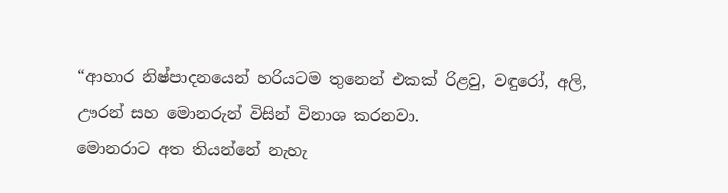“ආහාර නිෂ්පාදනයෙන් හරියටම තුනෙන් එකක් රිළවු, වඳුරෝ, අලි, ඌරන් සහ මොනරුන් විසින් විනාශ කරනවා.
මොනරාට අත තියන්නේ නැහැ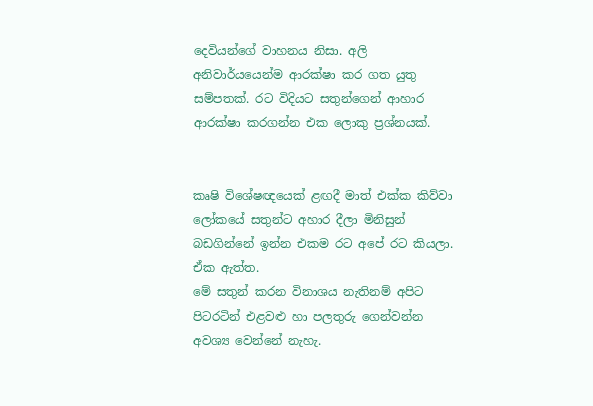දෙවියන්ගේ වාහනය නිසා. අලි අනිවාර්යයෙන්ම ආරක්ෂා කර ගත යුතු සම්පතක්. රට විදියට සතුන්ගෙන් ආහාර ආරක්ෂා කරගන්න එක ලොකු ප්‍රශ්නයක්.


කෘෂි විශේෂඥයෙක් ළඟදී මාත් එක්ක කිව්වා ලෝකයේ සතුන්ට අහාර දීලා මිනිසුන් බඩගින්නේ ඉන්න එකම රට අපේ රට කියලා. ඒක ඇත්ත.
මේ සතුන් කරන විනාශය නැතිනම් අපිට පිටරටින් එළවළු හා පලතුරු ගෙන්වන්න අවශ්‍ය වෙන්නේ නැහැ.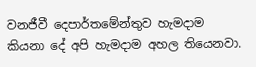වනජීවී දෙපාර්තමේන්තුව හැමද‌ාම කියනා දේ අපි හැමද‌ාම අහල තියෙනවා.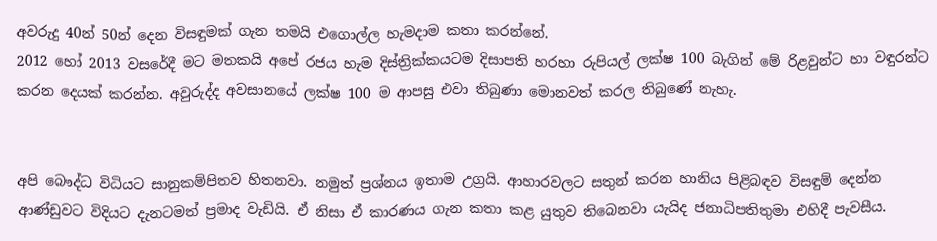අවරුදු 40න් 50න් දෙන විසඳුමක් ගැන තමයි එගොල්ල හැමද‌ාම කතා කරන්නේ.
2012 හෝ 2013 වසරේදී මට මතකයි අපේ රජය හැම දිස්ත්‍රික්කයටම දිසාපති හරහා රුපියල් ලක්ෂ 100 බැගින් මේ රිළවුන්ට හා වඳුරන්ට කරන දෙයක් කරන්න. අවුරුද්ද අවසානයේ ලක්ෂ 100 ම ආපසු එවා තිබුණා මොනවත් කරල තිබුණේ නැහැ.


අපි බෞද්ධ විධියට සානුකම්පිතව හිතනවා. නමුත් ප්‍රශ්නය ඉතාම උග්‍රයි. ආහාරවලට සතුන් කරන හානිය පිළිබඳව විසඳුම් දෙන්න ආණ්ඩුවට විදියට දැනටමත් ප්‍රමාද වැඩියි. ඒ නිසා ඒ කාරණය ගැන කතා කළ යුතුව තිබෙනවා යැයිද ජනාධිපතිතුමා එහිදී පැවසීය.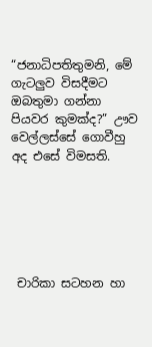“ජනාධිපතිතුමනි, මේ ගැටලුව විසදීමට ඔබතුමා ගන්නා පියවර කුමක්ද?” ඌව වෙල්ලස්සේ ගොවීහු අද එසේ විමසති.






 චාරිකා සටහන හා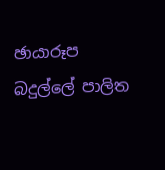ඡායාරූප
බදුල්ලේ පාලිත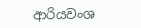ආරියවංශ